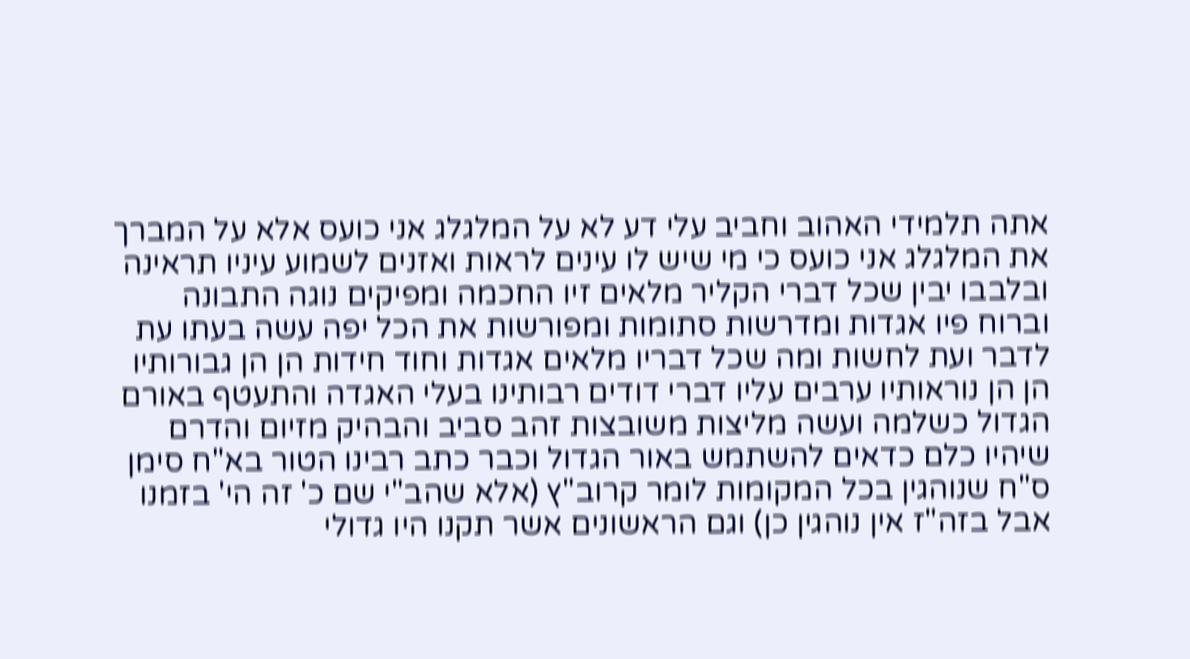אתה תלמידי האהוב וחביב עלי דע לא על המלגלג אני כועס אלא על המברך את המלגלג אני כועס כי מי שיש לו עינים לראות ואזנים לשמוע עיניו תראינה ובלבבו יבין שכל דברי הקליר מלאים זיו החכמה ומפיקים נוגה התבונה וברוח פיו אגדות ומדרשות סתומות ומפורשות את הכל יפה עשה בעתו עת לדבר ועת לחשות ומה שכל דבריו מלאים אגדות וחוד חידות הן הן גבורותיו הן הן נוראותיו ערבים עליו דברי דודים רבותינו בעלי האגדה והתעטף באורם הגדול כשלמה ועשה מליצות משובצות זהב סביב והבהיק מזיום והדרם שיהיו כלם כדאים להשתמש באור הגדול וכבר כתב רבינו הטור בא"ח סימן ס"ח שנוהגין בכל המקומות לומר קרוב"ץ (אלא שהב"י שם כ' זה הי' בזמנו אבל בזה"ז אין נוהגין כן) וגם הראשונים אשר תקנו היו גדולי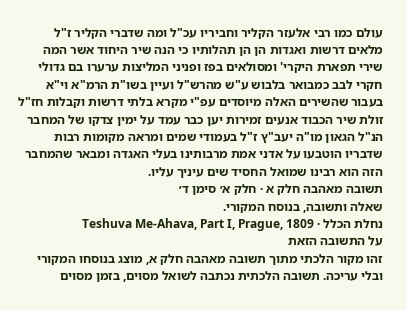עולם כמו רבי אלעזר הקליר וחביריו עכ"ל ומה שדברי הקליר ז"ל מלאים דרשות ואגדות הן הן תהלותיו כי הנה שיר היחוד אשר המה שירי תפארת היקרי' ומסולאים בפז ופניני המליצות ערערו בם גדולי חקרי לבב כמבואר בלבוש ע"ש מהרש"ל ועיין בשו"ת הרמ"א וי"א בעבור שהשירים האלה מיוסדים עפ"י מקרא בלתי דרשות וקבלות חז"ל זולת שיר הכבוד אנעים זמירות יען כבר עמד על ימין צדקו של המחבר הנ"ל הגאון מו"ה יעב"ץ ז"ל בעמודי שמים ומראה מקומות רבות שדבריו הוטבעו על אדני אמת מרבותינו בעלי האגדה ומבאר שהמחבר הזה הוא רבינו שמואל החסיד שים עיניך עליו.
תשובה מאהבה חלק א · חלק א׳ סימן ד׳
שאלה ותשובה, בנוסח המקורי.
נחלת הכלל · Teshuva Me-Ahava, Part I, Prague, 1809
על התשובה הזאת
זהו מקור הלכתי מתוך תשובה מאהבה חלק א, מוצג בנוסחו המקורי ובלי עריכה. תשובה הלכתית נכתבה לשואל מסוים, בזמן מסוים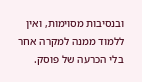ובנסיבות מסוימות, ואין ללמוד ממנה למקרה אחר בלי הכרעה של פוסק.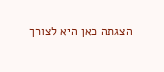הצגתה כאן היא לצורך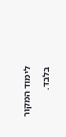לימוד המקור בלבד.